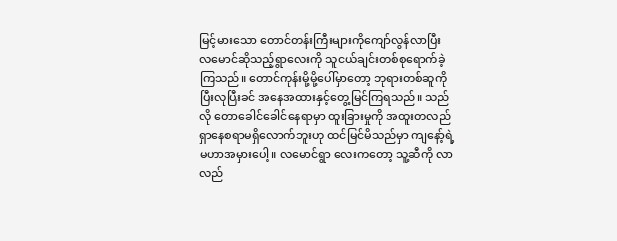မြင့်မားသော တောင်တန်းကြီးများကိုကျော်လွန်လာပြီး လမောင်ဆိုသည့်ရွာလေးကို သူငယ်ချင်းတစ်စုရောက်ခဲ့ကြသည်။ တောင်ကုန်းမို့မို့ပေါ်မှာတော့ ဘုရားတစ်ဆူကို ပြီးလုပြီးခင် အနေအထားနှင့်တွေ့မြင်ကြရသည်။ သည်လို တောခေါင်ခေါင်နေရာမှာ ထူးခြားမှုကို အထူးတလည်ရှာနေစရာမရှိလောက်ဘူးဟု ထင်မြင်မိသည်မှာ ကျနော့်ရဲ့ မဟာအမှားပေါ့။ လမောင်ရွာ လေးကတော့ သူ့ဆီကို လာလည်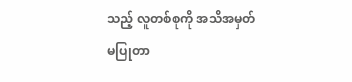သည့် လူတစ်စုကို အသိအမှတ်မပြုတာ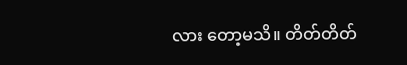လား တော့မသိ။ တိတ်တိတ်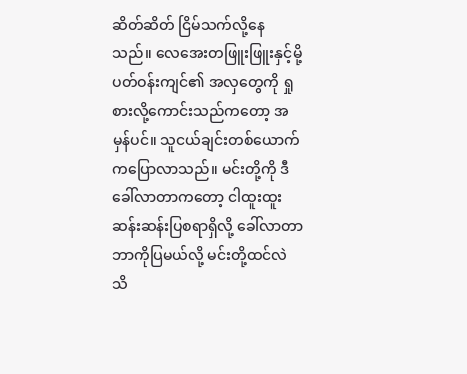ဆိတ်ဆိတ် ငြိမ်သက်လို့နေသည်။ လေအေးတဖြူးဖြူးနှင့်မို့ ပတ်ဝန်းကျင်၏ အလှတွေကို ရှုစားလို့ကောင်းသည်ကတော့ အမှန်ပင်။ သူငယ်ချင်းတစ်ယောက်ကပြောလာသည်။ မင်းတို့ကို ဒီခေါ်လာတာကတော့ ငါထူးထူးဆန်းဆန်းပြစရာရှိလို့ ခေါ်လာတာ ဘာကိုပြမယ်လို့ မင်းတို့ထင်လဲ သိ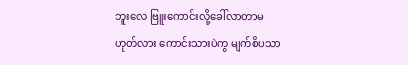ဘူးလေ ဗြူးကောင်းလို့ခေါ်လာတာမဟုတ်လား ကောင်းသားပဲကွ မျက်စိပသာ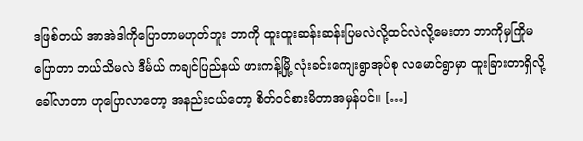ဒဖြစ်တယ် အာအဲဒါကိုပြောတာမဟုတ်ဘူး ဘာကို ထူးထူးဆန်းဆန်းပြမလဲလို့ထင်လဲလို့မေးတာ ဘာကိုမှကြိုမပြောတာ ဘယ်သိမလဲ ဒီင်္မယ် ကချင်ပြည်နယ် ဖားကန့်မြို့ လုံးခင်းကျေးရွာအုပ်စု လမောင်ရွာမှာ ထူးခြားတာရှိလို့ ခေါ်လာတာ ဟုပြောလာတော့ အနည်းငယ်တော့ စိတ်ဝင်စားမိတာအမှန်ပင်။ […]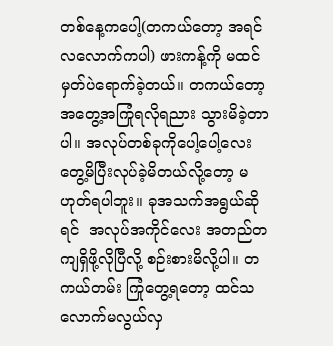တစ်နေ့ကပေါ့(တကယ်တော့ အရင်လလောက်ကပါ) ဖားကန့်ကို မထင်မှတ်ပဲရောက်ခဲ့တယ်။ တကယ်တော့ အတွေ့အကြုံရလိုရညား သွားမိခဲ့တာပါ။ အလုပ်တစ်ခုကိုပေါ့ပေါ့လေးတွေ့မိပြီးလုပ်ခဲ့မိတယ်လို့တော့ မဟုတ်ရပါဘူး။ ခုအသက်အရွယ်ဆိုရင်  အလုပ်အကိုင်လေး အတည်တကျရှိဖို့လိုပြီလို့ စဉ်းစားမိလို့ပါ။ တကယ်တမ်း ကြုံတွေ့ရတော့ ထင်သလောက်မလွယ်လှ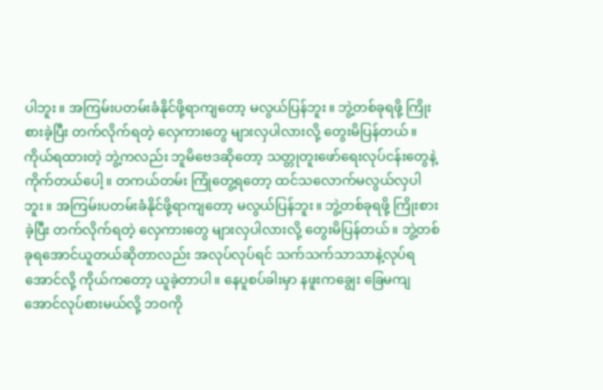ပါဘူး။ အကြမ်းပတမ်းခံနိုင်ဖို့ရာကျတော့ မလွယ်ပြန်ဘူး။ ဘွဲ့တစ်ခုရဖို့ ကြိုးစားခဲ့ပြီး တက်လိုက်ရတဲ့ လှေကားတွေ များလှပါလားလို့ တွေးမိပြန်တယ်။ ကိုယ်ရထားတဲ့ ဘွဲ့ကလည်း ဘူမိဗေဒဆိုတော့ သတ္တုတူးဖော်ရေးလုပ်ငန်းတွေနဲ့ကိုက်တယ်ပေါ့။ တကယ်တမ်း ကြုံတွေ့ရတော့ ထင်သလောက်မလွယ်လှပါဘူး။ အကြမ်းပတမ်းခံနိုင်ဖို့ရာကျတော့ မလွယ်ပြန်ဘူး။ ဘွဲ့တစ်ခုရဖို့ ကြိုးစားခဲ့ပြီး တက်လိုက်ရတဲ့ လှေကားတွေ များလှပါလားလို့ တွေးမိပြန်တယ်။ ဘွဲ့တစ်ခုရအောင်ယူတယ်ဆိုတာလည်း အလုပ်လုပ်ရင် သက်သက်သာသာနဲ့လုပ်ရအောင်လို့ ကိုယ်ကတော့ ယူခဲ့တာပါ။ နေပူစပ်ခါးမှာ နဖူးကချွေး ခြေမကျအောင်လုပ်စားမယ်လို့ ဘဝကို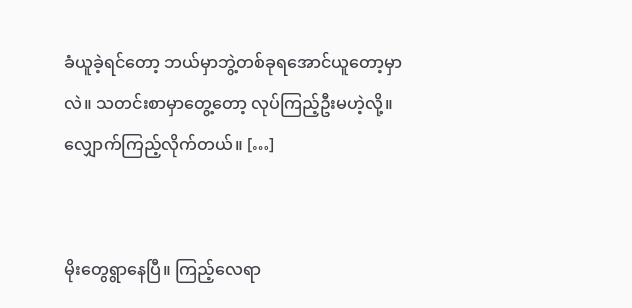ခံယူခဲ့ရင်တော့ ဘယ်မှာဘွဲ့တစ်ခုရအောင်ယူတော့မှာလဲ။ သတင်းစာမှာတွေ့တော့ လုပ်ကြည့်ဦးမဟဲ့လို့။ လျှောက်ကြည့်လိုက်တယ်။ […]


မိုးတွေရွာနေပြီ။ ကြည့်လေရာ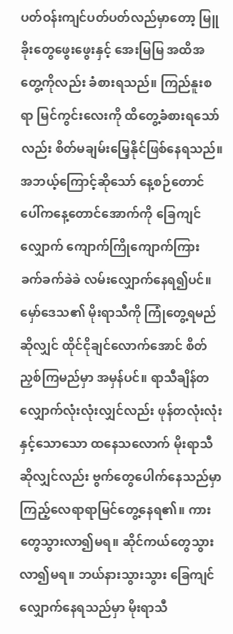ပတ်ဝန်းကျင်ပတ်ပတ်လည်မှာတော့ မြူခိုးတွေဖွေးဖွေးနှင့် အေးမြမြ အထိအတွေ့ကိုလည်း ခံစားရသည်။ ကြည်နူးစရာ မြင်ကွင်းလေးကို ထိတွေ့ခံစားရသော်လည်း စိတ်မချမ်းမြေ့နိုင်ဖြစ်နေရသည်။ အဘယ့်ကြောင့်ဆိုသော် နေ့စဉ်တောင်ပေါ်ကနေ့တောင်အောက်ကို ခြေကျင်လျှောက် ကျောက်ကြိုကျောက်ကြား ခက်ခက်ခဲခဲ လမ်းလျှောက်နေရ၍ပင်။ မှော်ဒေသ၏ မိုးရာသီကို ကြုံတွေ့ရမည်ဆိုလျှင် ထိုင်ငိုချင်လောက်အောင် စိတ်ညှစ်ကြမည်မှာ အမှန်ပင်။ ရာသီချိန်တလျှောက်လုံးလုံးလျှင်လည်း ဖုန်တလုံးလုံးနှင့်သောသော ထနေသလောက် မိုးရာသီဆိုလျှင်လည်း ဗွက်တွေပေါက်နေသည်မှာ ကြည့်လေရာရာမြင်တွေ့နေရ၏။ ကားတွေသွားလာ၍မရ။ ဆိုင်ကယ်တွေသွားလာ၍မရ။ ဘယ်နားသွားသွား ခြေကျင်လျှောက်နေရသည်မှာ မိုးရာသီ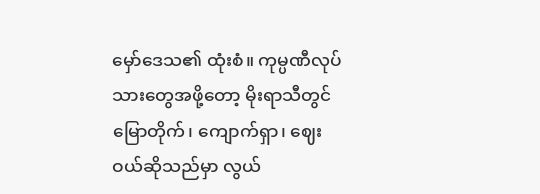မှော်ဒေသ၏ ထုံးစံ။ ကုမ္ပဏီလုပ်သားတွေအဖို့တော့ မိုးရာသီတွင် မြောတိုက်၊ ကျောက်ရှာ၊ ဈေးဝယ်ဆိုသည်မှာ လွယ်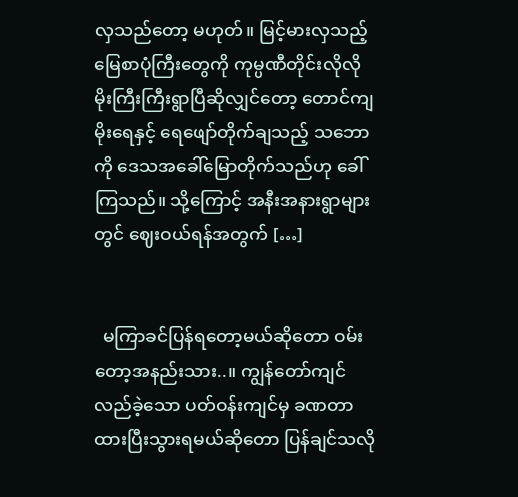လှသည်တော့ မဟုတ်။ မြင့်မားလှသည့် မြေစာပုံကြီးတွေကို ကုမ္ပဏီတိုင်းလိုလို မိုးကြီးကြီးရွာပြီဆိုလျှင်တော့ တောင်ကျမိုးရေနှင့် ရေဖျော်တိုက်ချသည့် သဘောကို ဒေသအခေါ်မြောတိုက်သည်ဟု ခေါ်ကြသည်။ သို့ကြောင့် အနီးအနားရွာများတွင် ဈေးဝယ်ရန်အတွက် […]


  မကြာခင်ပြန်ရတော့မယ်ဆိုတော ဝမ်းတော့အနည်းသား..။ ကျွန်တော်ကျင်လည်ခဲ့သော ပတ်ဝန်းကျင်မှ ခဏတာထားပြီးသွားရမယ်ဆိုတော ပြန်ချင်သလို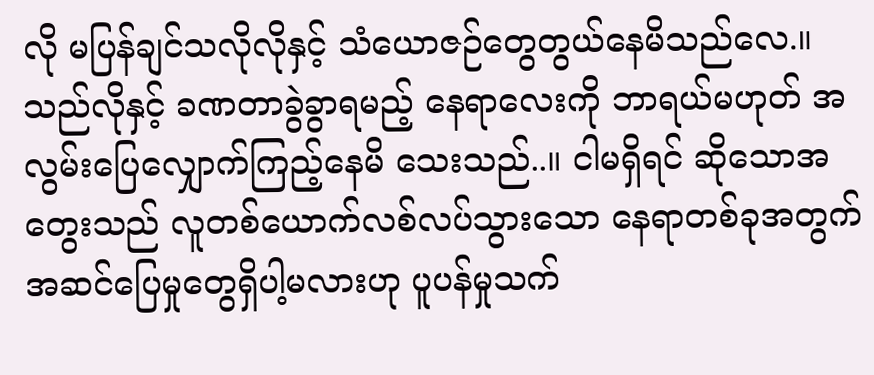လို မပြန်ချင်သလိုလိုနှင့် သံယောဇဉ်တွေတွယ်နေမိသည်လေ.။ သည်လိုနှင့် ခဏတာခွဲခွာရမည့် နေရာလေးကို ဘာရယ်မဟုတ် အလွမ်းပြေလျှောက်ကြည့်နေမိ သေးသည်..။ ငါမရှိရင် ဆိုသောအတွေးသည် လူတစ်ယောက်လစ်လပ်သွားသော နေရာတစ်ခုအတွက် အဆင်ပြေမှုတွေရှိပါ့မလားဟု ပူပန်မှုသက်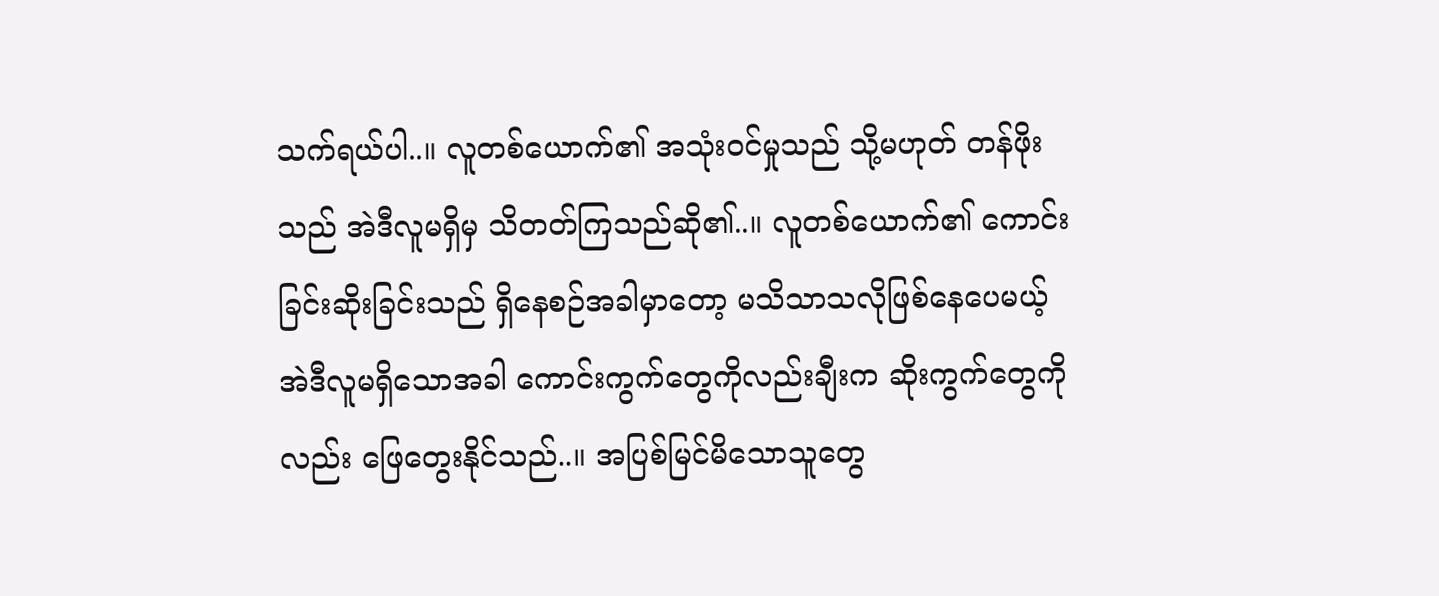သက်ရယ်ပါ..။ လူတစ်ယောက်၏ အသုံးဝင်မှုသည် သို့မဟုတ် တန်ဖိုးသည် အဲဒီလူမရှိမှ သိတတ်ကြသည်ဆို၏..။ လူတစ်ယောက်၏ ကောင်းခြင်းဆိုးခြင်းသည် ရှိနေစဉ်အခါမှာတော့ မသိသာသလိုဖြစ်နေပေမယ့် အဲဒီလူမရှိသောအခါ ကောင်းကွက်တွေကိုလည်းချီးက ဆိုးကွက်တွေကိုလည်း ဖြေတွေးနိုင်သည်..။ အပြစ်မြင်မိသောသူတွေ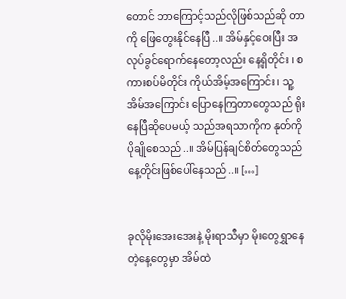တောင် ဘာကြောင့်သည်လိုဖြစ်သည်ဆို တာကို ဖြေတွေးနိုင်နေပြီ..။ အိမ်နှင့်ဝေးပြီး အလုပ်ခွင်ရောက်နေတော့လည်း နေ့ရှိတိုင်း ၊ စကားစပ်မိတိုင်း ကိုယ်အိမ့်အကြောင်း၊ သူ့အိမ်အကြောင်း ပြောနေကြတာတွေသည် ရိုးနေပြီဆိုပေမယ့် သည်အရသာကိုက နုတ်ကိုပိုချိုစေသည်..။ အိမ်ပြန်ချင်စိတ်တွေသည် နေ့တိုင်းဖြစ်ပေါ်နေသည်..။ […]


ခုလိုမိုးအေးအေးနဲ့ မိုးရာသီမှာ မိုးတွေရွှာနေတဲ့နေ့တွေမှာ အိမ်ထဲ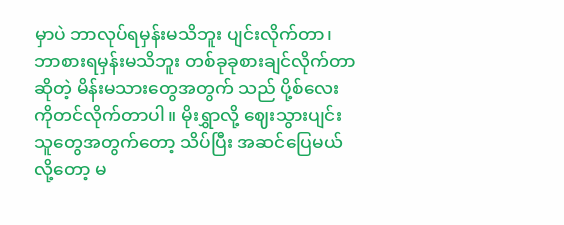မှာပဲ ဘာလုပ်ရမှန်းမသိဘူး ပျင်းလိုက်တာ၊ ဘာစားရမှန်းမသိဘူး တစ်ခုခုစားချင်လိုက်တာဆိုတဲ့ မိန်းမသားတွေအတွက် သည် ပို့စ်လေးကိုတင်လိုက်တာပါ။ မိုးရွှာလို့ ဈေးသွားပျင်းသူတွေအတွက်တော့ သိပ်ပြီး အဆင်ပြေမယ်လို့တော့ မ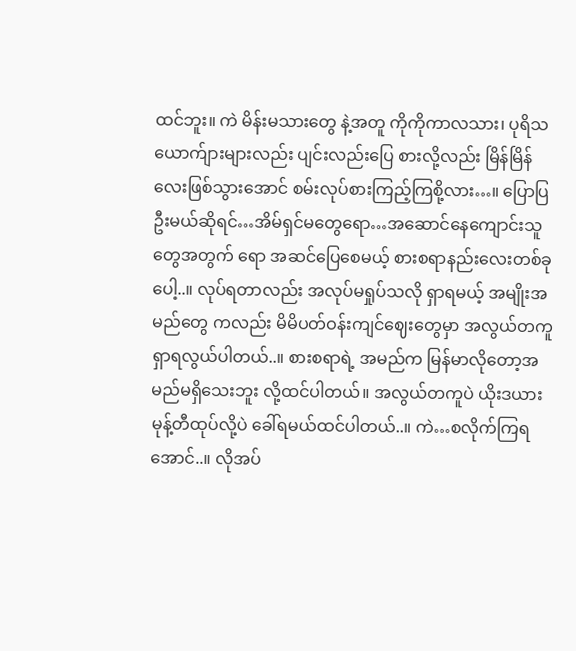ထင်ဘူး။ ကဲ မိန်းမသားတွေ နဲ့အတူ ကိုကိုကာလသား၊ ပုရိသယောက်ျားများလည်း ပျင်းလည်းပြေ စားလို့လည်း မြိန်မြိန်လေးဖြစ်သွားအောင် စမ်းလုပ်စားကြည့်ကြစို့လား…။ ပြောပြဦးမယ်ဆိုရင်…အိမ်ရှင်မတွေရော…အဆောင်နေကျောင်းသူတွေအတွက် ရော အဆင်ပြေစေမယ့် စားစရာနည်းလေးတစ်ခုပေါ့..။ လုပ်ရတာလည်း အလုပ်မရှုပ်သလို ရှာရမယ့် အမျိုးအမည်တွေ ကလည်း မိမိပတ်ဝန်းကျင်ဈေးတွေမှာ အလွယ်တကူရှာရလွယ်ပါတယ်..။ စားစရာရဲ့ အမည်က မြန်မာလိုတော့အမည်မရှိသေးဘူး လို့ထင်ပါတယ်။ အလွယ်တကူပဲ ယိုးဒယားမုန့်တီထုပ်လို့ပဲ ခေါ်ရမယ်ထင်ပါတယ်..။ ကဲ…စလိုက်ကြရအောင်..။ လိုအပ်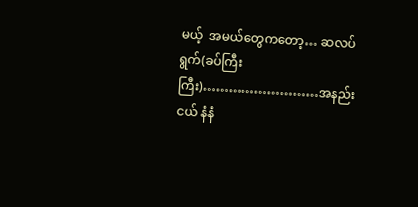မယ့်  အမယ်တွေကတော့… ဆလပ်ရွက်(ခပ်ကြီးကြီး)………………………အနည်းငယ် နံနံ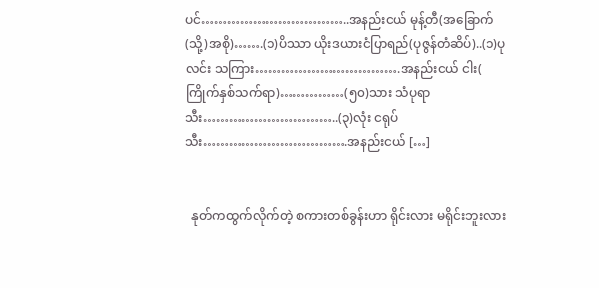ပင်……………………………..အနည်းငယ် မုန့်တီ(အခြောက်(သို့)အစို)…….(၁)ပိဿာ ယိုးဒယားငံပြာရည်(ပုဇွန်တံဆိပ်)..(၁)ပုလင်း သကြား…………………………….အနည်းငယ် ငါး( ကြိုက်နှစ်သက်ရာ)……………(၅၀)သား သံပုရာသီး…………………………..(၃)လုံး ငရုပ်သီး…………………………….အနည်းငယ် […]


  နုတ်ကထွက်လိုက်တဲ့ စကားတစ်ခွန်းဟာ ရိုင်းလား မရိုင်းဘူးလား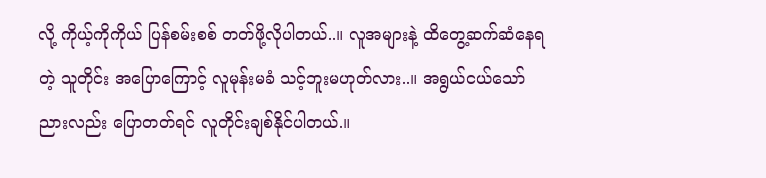လို့ ကိုယ့်ကိုကိုယ် ပြန်စမ်းစစ် တတ်ဖို့လိုပါတယ်..။ လူအများနဲ့ ထိတွေ့ဆက်ဆံနေရတဲ့ သူတိုင်း အပြောကြောင့် လူမုန်းမခံ သင့်ဘူးမဟုတ်လား..။ အရွယ်ငယ်သော်ညားလည်း ပြောတတ်ရင် လူတိုင်းချစ်နိုင်ပါတယ်.။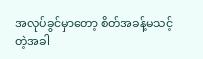အလုပ်ခွင်မှာတော့ စိတ်အခန့်မသင့်တဲ့အခါ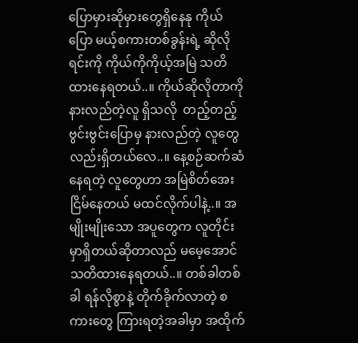ပြောမှားဆိုမှားတွေရှိနေနု ကိုယ်ပြော မယ့်စကားတစ်ခွန်းရဲ့ ဆိုလိုရင်းကို ကိုယ်ကိုကိုယ့်အမြဲ သတိထားနေရတယ်..။ ကိုယ်ဆိုလိုတာကို နားလည်တဲ့လူ ရှိသလို  တည့်တည့် ဗွင်းဗွင်းပြောမှ နားလည်တဲ့ လူတွေလည်းရှိတယ်လေ..။ နေ့စဉ်ဆက်ဆံ နေရတဲ့ လူတွေဟာ အမြဲစိတ်အေးငြိမ်နေတယ် မထင်လိုက်ပါနဲ့..။ အမျိုးမျိုးသော အပူတွေက လူတိုင်းမှာရှိတယ်ဆိုတာလည် မမေ့အောင်သတိထားနေရတယ်..။ တစ်ခါတစ်ခါ ရန်လိုစွာနဲ့ တိုက်ခိုက်လာတဲ့ စကားတွေ ကြားရတဲ့အခါမှာ အထိုက်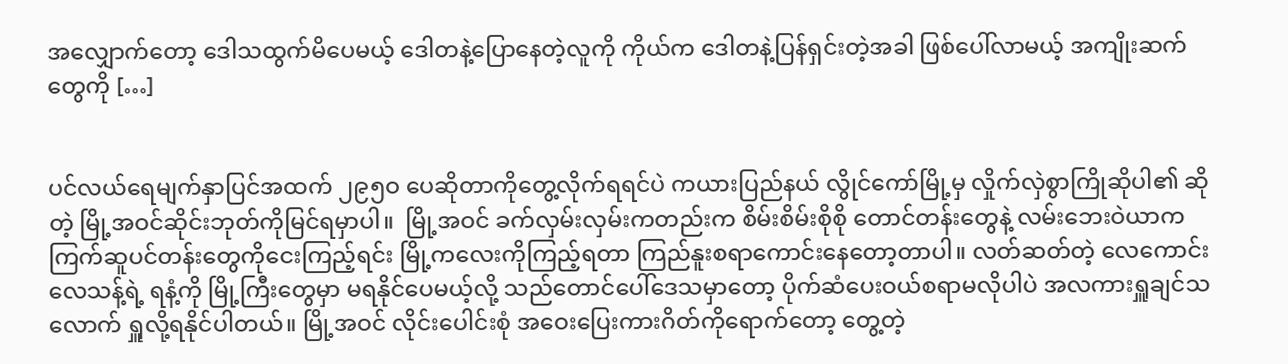အလျှောက်တော့ ဒေါသထွက်မိပေမယ့် ဒေါတနဲ့ပြောနေတဲ့လူကို ကိုယ်က ဒေါတနဲ့ပြန်ရှင်းတဲ့အခါ ဖြစ်ပေါ်လာမယ့် အကျိုးဆက်တွေကို […]


ပင်လယ်ရေမျက်နှာပြင်အထက် ၂၉၅ဝ ပေဆိုတာကိုတွေ့လိုက်ရရင်ပဲ ကယားပြည်နယ် လွိုင်ကော်မြို့မှ လှိုက်လှဲစွာကြိုဆိုပါ၏ ဆိုတဲ့ မြို့အဝင်ဆိုင်းဘုတ်ကိုမြင်ရမှာပါ။  မြို့အဝင် ခက်လှမ်းလှမ်းကတည်းက စိမ်းစိမ်းစိုစို တောင်တန်းတွေနဲ့ လမ်းဘေးဝဲယာက ကြက်ဆူပင်တန်းတွေကိုငေးကြည့်ရင်း မြို့ကလေးကိုကြည့်ရတာ ကြည်နူးစရာကောင်းနေတော့တာပါ။ လတ်ဆတ်တဲ့ လေကောင်းလေသန့်ရဲ့ ရနံ့ကို မြို့ကြီးတွေမှာ မရနိုင်ပေမယ့်လို့ သည်တောင်ပေါ်ဒေသမှာတော့ ပိုက်ဆံပေးဝယ်စရာမလိုပါပဲ အလကားရှူချင်သလောက် ရှူလို့ရနိုင်ပါတယ်။ မြို့အဝင် လိုင်းပေါင်းစုံ အဝေးပြေးကားဂိတ်ကိုရောက်တော့ တွေ့တဲ့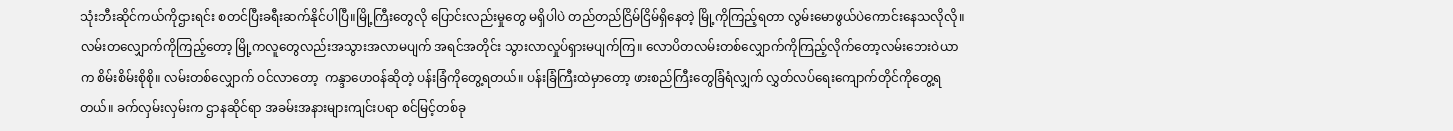သုံးဘီးဆိုင်ကယ်ကိုဌားရင်း စတင်ပြီးခရီးဆက်နိုင်ပါပြီ။မြို့ကြီးတွေလို ပြောင်းလည်းမှုတွေ မရှိပါပဲ တည်တည်ငြိမ်ငြိမ်ရှိနေတဲ့ မြို့ကိုကြည့်ရတာ လွမ်းမောဖွယ်ပဲကောင်းနေသလိုလို။ လမ်းတလျှောက်ကိုကြည့်တော့ မြို့ကလူတွေလည်းအသွားအလာမပျက် အရင်အတိုင်း သွားလာလှုပ်ရှားမပျက်ကြ။ လောပိတလမ်းတစ်လျှောက်ကိုကြည့်လိုက်တော့လမ်းဘေးဝဲယာ က စိမ်းစိမ်းစိုစို။ လမ်းတစ်လျှောက် ဝင်လာတော့  ကန္ဒာဟေဝန်ဆိုတဲ့ ပန်းခြံကိုတွေ့ရတယ်။ ပန်းခြံကြီးထဲမှာတော့ ဖားစည်ကြီးတွေခြံရံလျှက် လွှတ်လပ်ရေးကျောက်တိုင်ကိုတွေ့ရတယ်။ ခက်လှမ်းလှမ်းက ဌာနဆိုင်ရာ အခမ်းအနားများကျင်းပရာ စင်မြင့်တစ်ခု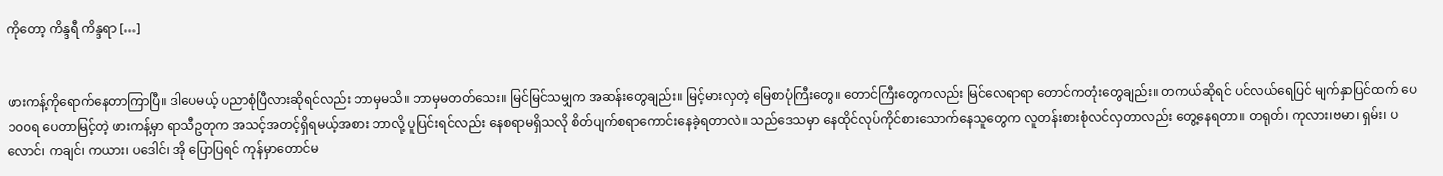ကိုတော့ ကိန္ဒရီ ကိန္ဒရာ […]


ဖားကန့်ကိုရောက်နေတာကြာပြီ။ ဒါပေမယ့် ပညာစုံပြီလားဆိုရင်လည်း ဘာမှမသိ။ ဘာမှမတတ်သေး။ မြင်မြင်သမျှက အဆန်းတွေချည်း။ မြင့်မားလှတဲ့ မြေစာပုံကြီးတွေ။ တောင်ကြီးတွေကလည်း မြင်လေရာရာ တောင်ကတုံးတွေချည်း။ တကယ်ဆိုရင် ပင်လယ်ရေပြင် မျက်နှာပြင်ထက် ပေ ၁၀၀ရ ပေတာမြင့်တဲ့ ဖားကန့်မှာ ရာသီဥတုက အသင့်အတင့်ရှိရမယ့်အစား ဘာလို့ ပူပြင်းရင်လည်း နေစရာမရှိသလို စိတ်ပျက်စရာကောင်းနေခဲ့ရတာလဲ။ သည်ဒေသမှာ နေထိုင်လုပ်ကိုင်စားသောက်နေသူတွေက လူတန်းစားစုံလင်လှတာလည်း တွေ့နေရတာ။ တရုတ်၊ ကုလား၊ဗမာ၊ ရှမ်း၊ ပလောင်၊ ကချင်၊ ကယား၊ ပဒေါင်၊ အို ပြောပြရင် ကုန်မှာတောင်မ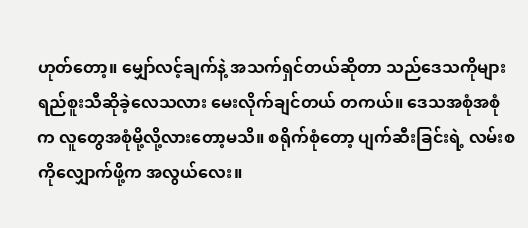ဟုတ်တော့။ မျှော်လင့်ချက်နဲ့ အသက်ရှင်တယ်ဆိုတာ သည်ဒေသကိုများ ရည်စူးသီဆိုခဲ့လေသလား မေးလိုက်ချင်တယ် တကယ်။ ဒေသအစုံအစုံက လူတွေအစုံမို့လို့လားတော့မသိ။ စရိုက်စုံတော့ ပျက်ဆီးခြင်းရဲ့ လမ်းစကိုလျှောက်ဖို့က အလွယ်လေး။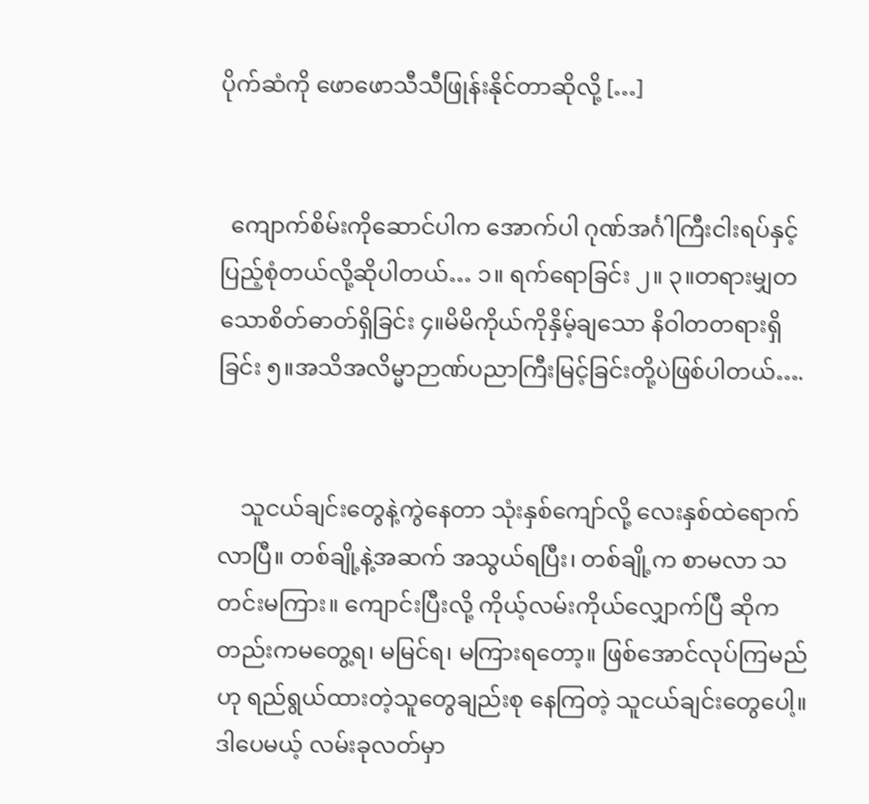ပိုက်ဆံကို ဖောဖောသီသီဖြုန်းနိုင်တာဆိုလို့ […]


  ကျောက်စိမ်းကိုဆောင်ပါက အောက်ပါ ဂုဏ်အင်္ဂါကြီးငါးရပ်နှင့်ပြည့်စုံတယ်လို့ဆိုပါတယ်… ၁။ ရက်ရောခြင်း ၂။ ၃။တရားမျှတသောစိတ်ဓာတ်ရှိခြင်း ၄။မိမိကိုယ်ကိုနှိမ့်ချသော နိဝါတတရားရှိခြင်း ၅။အသိအလိမ္မာဉာဏ်ပညာကြီးမြင့်ခြင်းတို့ပဲဖြစ်ပါတယ်….


    သူငယ်ချင်းတွေနဲ့ကွဲနေတာ သုံးနှစ်ကျော်လို့ လေးနှစ်ထဲရောက်လာပြီ။ တစ်ချို့နဲ့အဆက် အသွယ်ရပြီး၊ တစ်ချို့က စာမလာ သတင်းမကြား။ ကျောင်းပြီးလို့ ကိုယ့်လမ်းကိုယ်လျှောက်ပြီ ဆိုကတည်းကမတွေ့ရ၊ မမြင်ရ၊ မကြားရတော့။ ဖြစ်အောင်လုပ်ကြမည်ဟု ရည်ရွယ်ထားတဲ့သူတွေချည်းစု နေကြတဲ့ သူငယ်ချင်းတွေပေါ့။ ဒါပေမယ့် လမ်းခုလတ်မှာ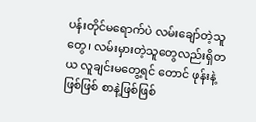ပန်းတိုင်မရောက်ပဲ လမ်းချော်တဲ့သူတွေ၊ လမ်းမှားတဲ့သူတွေလည်းရှိတယ လူချင်းမတွေ့ရင် တောင် ဖုန်းနဲ့ဖြစ်ဖြစ် စာနဲ့ဖြစ်ဖြစ်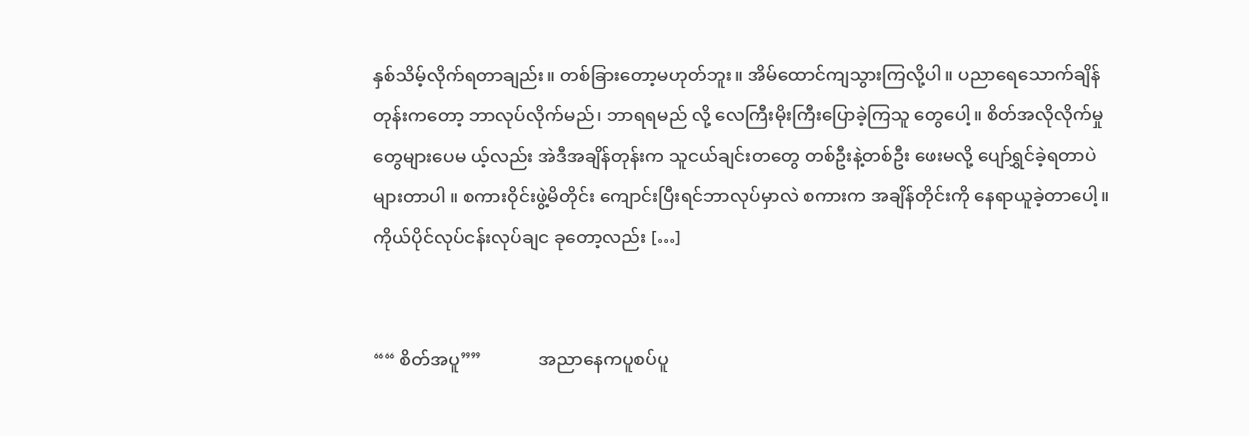နှစ်သိမ့်လိုက်ရတာချည်း။ တစ်ခြားတော့မဟုတ်ဘူး။ အိမ်ထောင်ကျသွားကြလို့ပါ။ ပညာရေသောက်ချိန်တုန်းကတော့ ဘာလုပ်လိုက်မည်၊ ဘာရရမည် လို့ လေကြီးမိုးကြီးပြောခဲ့ကြသူ တွေပေါ့။ စိတ်အလိုလိုက်မှုတွေများပေမ ယ့်လည်း အဲဒီအချိန်တုန်းက သူငယ်ချင်းတတွေ တစ်ဦးနဲ့တစ်ဦး ဖေးမလို့ ပျော်ရွှင်ခဲ့ရတာပဲများတာပါ ။ စကားဝိုင်းဖွဲ့မိတိုင်း ကျောင်းပြီးရင်ဘာလုပ်မှာလဲ စကားက အချိန်တိုင်းကို နေရာယူခဲ့တာပေါ့။ ကိုယ်ပိုင်လုပ်ငန်းလုပ်ချင ခုတော့လည်း […]


““ စိတ်အပူ””             အညာနေကပူစပ်ပူ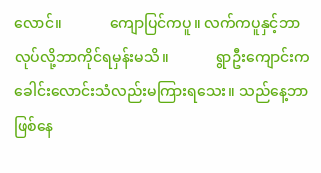လောင်။             ကျောပြင်ကပူ။ လက်ကပူနှင့်ဘာလုပ်လို့ဘာကိုင်ရမှန်းမသိ။             ရွာဦးကျောင်းက ခေါင်းလောင်းသံလည်းမကြားရသေး။ သည်နေ့ဘာဖြစ်နေ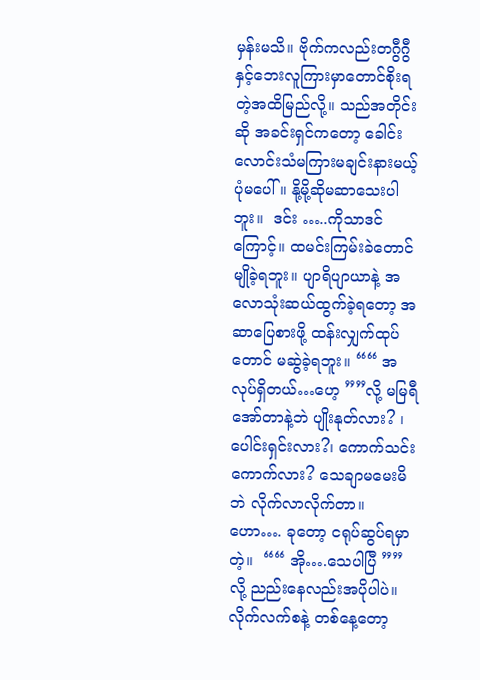မှန်းမသိ။ ဗိုက်ကလည်းတဂွီဂွီနှင့်ဘေးလူကြားမှာတောင်စိုးရတဲ့အထိမြည်လို့။ သည်အတိုင်းဆို အခင်းရှင်ကတော့ ခေါင်းလောင်းသံမကြားမချင်းနားမယ့်ပုံမပေါ်။ နို့မို့ဆိုမဆာသေးပါဘူး။  ဒင်း …..ကိုသာဒင်ကြောင့်။ ထမင်းကြမ်းခဲတောင်မျိုခဲ့ရဘူး။ ပျာရိပျာယာနဲ့ အလောသုံးဆယ်ထွက်ခဲ့ရတော့ အဆာပြေစားဖို့ ထန်းလျှက်ထုပ်တောင် မဆွဲခဲ့ရဘူး။ ““ အလုပ်ရှိတယ်…ဟေ့ ””လို့ မမြရီ အော်တာနဲ့ဘဲ ပျိုးနုတ်လား? ၊ ပေါင်းရှင်းလား?၊ ကောက်သင်းကောက်လား? သေချာမမေးမိဘဲ လိုက်လာလိုက်တာ။ ဟော…. ခုတော့ ငရုပ်ဆွပ်ရမှာတဲ့။  ““ အို….သေပါပြီ ”” လို့ ညည်းနေလည်းအပိုပါပဲ။ လိုက်လက်စနဲ့ တစ်နေ့တော့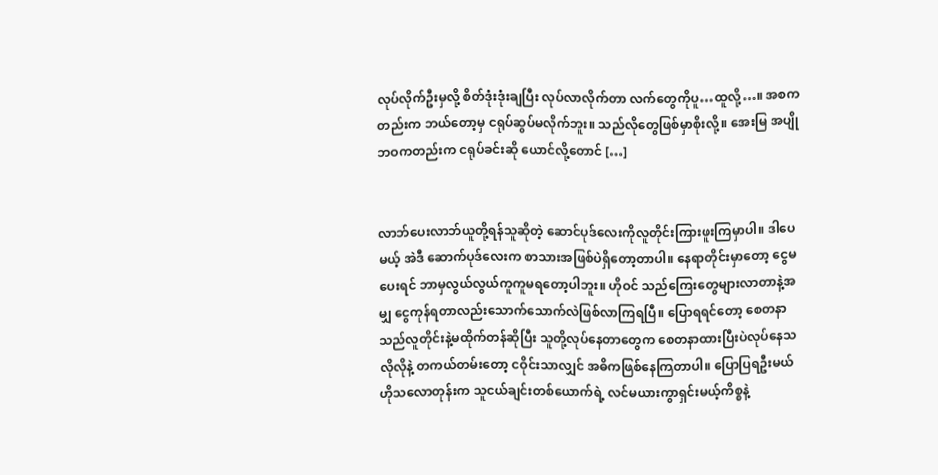လုပ်လိုက်ဦးမှလို့ စိတ်ဒုံးဒုံးချပြီး လုပ်လာလိုက်တာ လက်တွေကိုပူ…ထူလို့…။ အစကတည်းက ဘယ်တော့မှ ငရုပ်ဆွပ်မလိုက်ဘူး။ သည်လိုတွေဖြစ်မှာစိုးလို့။ အေးမြ အပျိုဘဝကတည်းက ငရုပ်ခင်းဆို ယောင်လို့တောင် […]


လာဘ်ပေးလာဘ်ယူတို့ရန်သူဆိုတဲ့ ဆောင်ပုဒ်လေးကိုလူတိုင်းကြားဖူးကြမှာပါ။ ဒါပေမယ့် အဲဒီ ဆောက်ပုဒ်လေးက စာသားအဖြစ်ပဲရှိတော့တာပါ။ နေရာတိုင်းမှာတော့ ငွေမပေးရင် ဘာမှလွယ်လွယ်ကူကူမရတော့ပါဘူး။ ဟိုဝင် သည်ကြေးတွေများလာတာနဲ့အမျှ ငွေကုန်ရတာလည်းသောက်သောက်လဲဖြစ်လာကြရပြီ။ ပြောရရင်တော့ စေတနာသည်လူတိုင်းနဲ့မထိုက်တန်ဆိုပြီး သူတို့လုပ်နေတာတွေက စေတနာထားပြီးပဲလုပ်နေသလိုလိုနဲ့ တကယ်တမ်းတော့ ငဝိုင်းသာလျှင် အဓိကဖြစ်နေကြတာပါ။ ပြောပြရဦးမယ် ဟိုသလောတုန်းက သူငယ်ချင်းတစ်ယောက်ရဲ့ လင်မယားကွာရှင်းမယ့်ကိစ္စနဲ့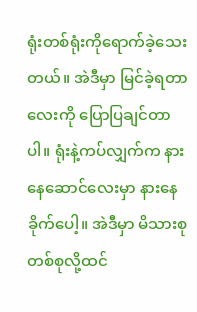ရုံးတစ်ရုံးကိုရောက်ခဲ့သေးတယ်။ အဲဒီမှာ မြင်ခဲ့ရတာလေးကို ပြောပြချင်တာပါ။ ရုံးနဲ့ကပ်လျှက်က နားနေဆောင်လေးမှာ နားနေခိုက်ပေါ့။ အဲဒီမှာ မိသားစုတစ်စုလို့ထင်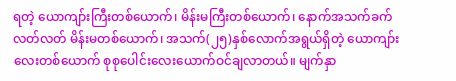ရတဲ့ ယောကျာ်းကြီးတစ်ယောက်၊ မိန်းမကြီးတစ်ယောက်၊ နောက်အသက်ခက်လတ်လတ် မိန်းမတစ်ယောက်၊ အသက်(၂၅)နှစ်လောက်အရွယ်ရှိတဲ့ ယောကျာ်းလေးတစ်ယောက် စုစုပေါင်းလေးယောက်ဝင်ချလာတယ်။ မျက်နှာ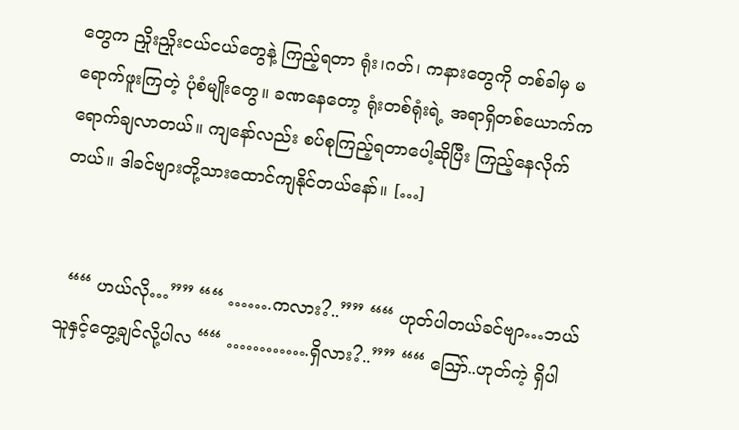တွေက ညှိုးညှိုးငယ်ငယ်တွေနဲ့ ကြည့်ရတာ ရုံး၊ဂတ်၊ ကနားတွေကို တစ်ခါမှ မရောက်ဖူးကြတဲ့ ပုံစံမျိုးတွေ။ ခဏနေတော့ ရုံးတစ်ရုံးရဲ့ အရာရှိတစ်ယောက်က ရောက်ချလာတယ်။ ကျနော်လည်း စပ်စုကြည့်ရတာပေါ့ဆိုပြီး ကြည့်နေလိုက်တယ်။ ဒါခင်ဗျားတို့သားထောင်ကျနိုင်တယ်နော်။ […]


  ““ ဟယ်လို…”” ““ …….ကလား?..”” ““ ဟုတ်ပါတယ်ခင်ဗျာ…ဘယ်သူနှင့်တွေ့ချင်လို့ပါလ ““ ………….ရှိလား?..”” ““ ဪ..ဟုတ်ကဲ့ ရှိပါ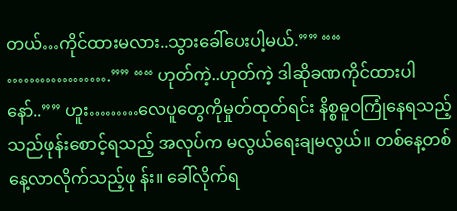တယ်…ကိုင်ထားမလား..သွားခေါ်ပေးပါ့မယ်.”” ““ ……………….”” ““ ဟုတ်ကဲ့..ဟုတ်ကဲ့ ဒါဆိုခဏကိုင်ထားပါနော်..”” ဟူး………လေပူတွေကိုမှုတ်ထုတ်ရင်း နိစ္စဓူဝကြုံနေရသည့် သည်ဖုန်းစောင့်ရသည့် အလုပ်က မလွယ်ရေးချမလွယ်။ တစ်နေ့တစ်နေ့လာလိုက်သည့်ဖု န်း။ ခေါ်လိုက်ရ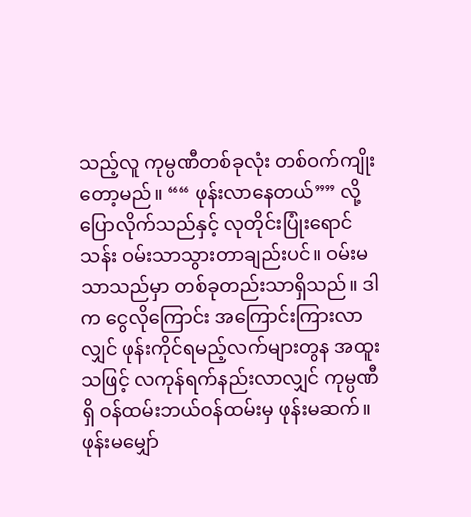သည့်လူ ကုမ္ပဏီတစ်ခုလုံး တစ်ဝက်ကျိုးတော့မည်။ ““ ဖုန်းလာနေတယ်”” လို့ ပြောလိုက်သည်နှင့် လုတိုင်းပြုံးရောင်သန်း ဝမ်းသာသွားတာချည်းပင်။ ဝမ်းမသာသည်မှာ တစ်ခုတည်းသာရှိသည်။ ဒါက ငွေလိုကြောင်း အကြောင်းကြားလာလျှင် ဖုန်းကိုင်ရမည့်လက်များတွန အထူးသဖြင့် လကုန်ရက်နည်းလာလျှင် ကုမ္ပဏီရှိ ဝန်ထမ်းဘယ်ဝန်ထမ်းမှ ဖုန်းမဆက်။ ဖုန်းမမျှော်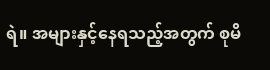ရဲ။ အများနှင့်နေရသည့်အတွက် စုမိ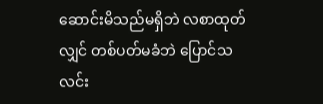ဆောင်းမိသည်မရှိဘဲ လစာထုတ်လျှင် တစ်ပတ်မခံဘဲ ပြောင်သလင်း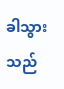ခါသွားသည်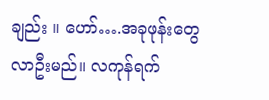ချည်း ။ ဟော်….အခုဖုန်းတွေလာဦးမည်။ လကုန်ရက်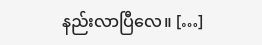နည်းလာပြီလေ။ […]